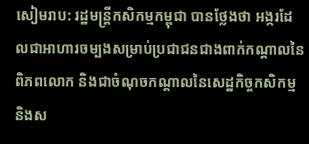សៀមរាប: រដ្ឋមន្ត្រីកសិកម្មកម្ពុជា បានថ្លែងថា អង្ករដែលជាអាហារចម្បងសម្រាប់ប្រជាជនជាងពាក់កណ្តាលនៃពិភពលោក និងជាចំណុចកណ្តាលនៃសេដ្ឋកិច្ចកសិកម្ម និងស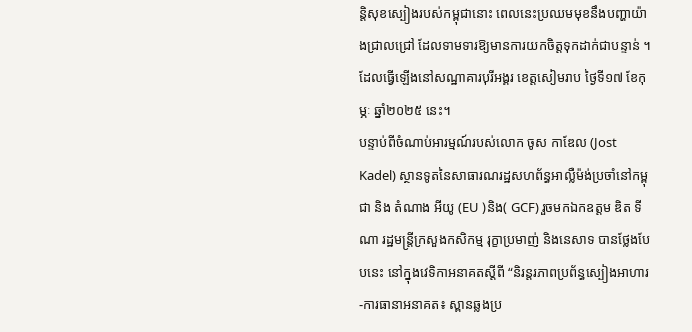ន្តិសុខស្បៀងរបស់កម្ពុជានោះ ពេលនេះប្រឈមមុខនឹងបញ្ហាយ៉ាងជ្រាលជ្រៅ ដែលទាមទារឱ្យមានការយកចិត្តទុកដាក់ជាបន្ទាន់ ។ ដែលធ្វើឡើងនៅសណ្ឋាគារបុរីអង្គរ ខេត្តសៀមរាប ថ្ងៃទី១៧ ខែកុម្ភៈ ឆ្នាំ២០២៥ នេះ។
បន្ទាប់ពីចំណាប់អារម្មណ៍របស់លោក ចូស កាឌែល (Jost Kadel) ស្ថានទូតនៃសាធារណរដ្ឋសហព័ន្ធអាល្លឺម៉ង់ប្រចាំនៅកម្ពុជា និង តំណាង អីយូ (EU )និង( GCF) រួចមកឯកឧត្តម ឌិត ទីណា រដ្ឋមន្ត្រីក្រសួងកសិកម្ម រុក្ខាប្រមាញ់ និងនេសាទ បានថ្លែងបែបនេះ នៅក្នុងវេទិកាអនាគតស្តីពី “និរន្តរភាពប្រព័ន្ធស្បៀងអាហារ-ការធានាអនាគត៖ ស្ពានឆ្លងប្រ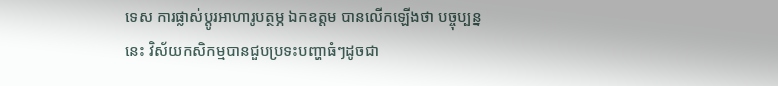ទេស ការផ្លាស់ប្តូរអាហារូបត្ថម្ភ ឯកឧត្តម បានលើកឡើងថា បច្ចុប្បន្ននេះ វិស័យកសិកម្មបានជួបប្រទះបញ្ហាធំៗដូចជា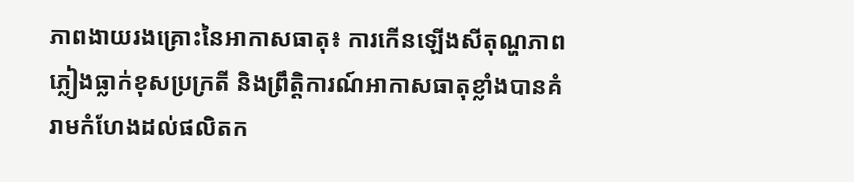ភាពងាយរងគ្រោះនៃអាកាសធាតុ៖ ការកើនឡើងសីតុណ្ហភាព ភ្លៀងធ្លាក់ខុសប្រក្រតី និងព្រឹត្តិការណ៍អាកាសធាតុខ្លាំងបានគំរាមកំហែងដល់ផលិតក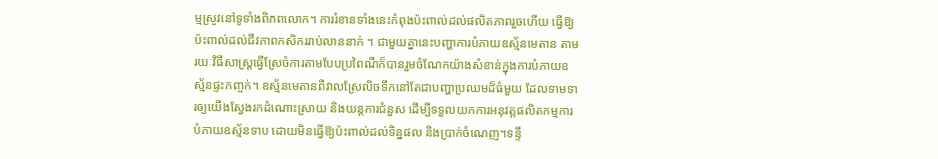ម្មស្រូវនៅទូទាំងពិភពលោក។ ការរំខានទាំងនេះកំពុងប៉ះពាល់ដល់ផលិតភាពរួចហើយ ធ្វើឱ្យប៉ះពាល់ដល់ជីវភាពកសិកររាប់លាននាក់ ។ ជាមួយគ្នានេះបញ្ហាការបំភាយឧស្ម័នមេតាន តាមរយៈវិធីសាស្រ្តធ្វើស្រែចំការតាមបែបប្រពៃណីក៏បានរួមចំណែកយ៉ាងសំខាន់ក្នុងការបំភាយឧស្ម័នផ្ទះកញ្ចក់។ ឧស្ម័នមេតានពីវាលស្រែលិចទឹកនៅតែជាបញ្ហាប្រឈមដ៏ធំមួយ ដែលទាមទារឲ្យយើងស្វែងរកដំណោះស្រាយ និងយន្តការជំនួស ដើម្បីទទួលយកការអនុវត្តផលិតកម្មការបំភាយឧស្ម័នទាប ដោយមិនធ្វើឱ្យប៉ះពាល់ដល់ទិន្នផល និងប្រាក់ចំណេញ។ទន្ទឹ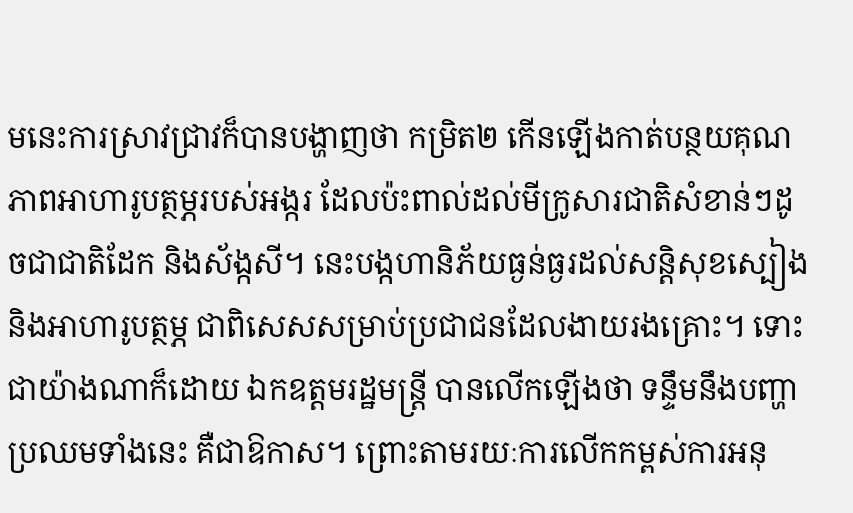មនេះការស្រាវជ្រាវក៏បានបង្ហាញថា កម្រិត២ កើនឡើងកាត់បន្ថយគុណភាពអាហារូបត្ថម្ភរបស់អង្ករ ដែលប៉ះពាល់ដល់មីក្រូសារជាតិសំខាន់ៗដូចជាជាតិដែក និងស័ង្កសី។ នេះបង្កហានិភ័យធ្ងន់ធ្ងរដល់សន្តិសុខស្បៀង និងអាហារូបត្ថម្ភ ជាពិសេសសម្រាប់ប្រជាជនដែលងាយរងគ្រោះ។ ទោះជាយ៉ាងណាក៏ដោយ ឯកឧត្តមរដ្ឋមន្ត្រី បានលើកឡើងថា ទន្ទឹមនឹងបញ្ហាប្រឈមទាំងនេះ គឺជាឱកាស។ ព្រោះតាមរយៈការលើកកម្ពស់ការអនុ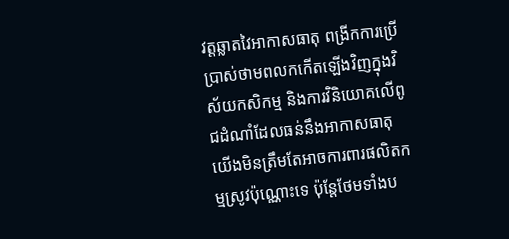វត្តឆ្លាតវៃអាកាសធាតុ ពង្រីកការប្រើប្រាស់ថាមពលកកើតឡើងវិញក្នុងវិស័យកសិកម្ម និងការវិនិយោគលើពូជដំណាំដែលធន់នឹងអាកាសធាតុ យើងមិនត្រឹមតែអាចការពារផលិតកម្មស្រូវប៉ុណ្ណោះទេ ប៉ុន្តែថែមទាំងប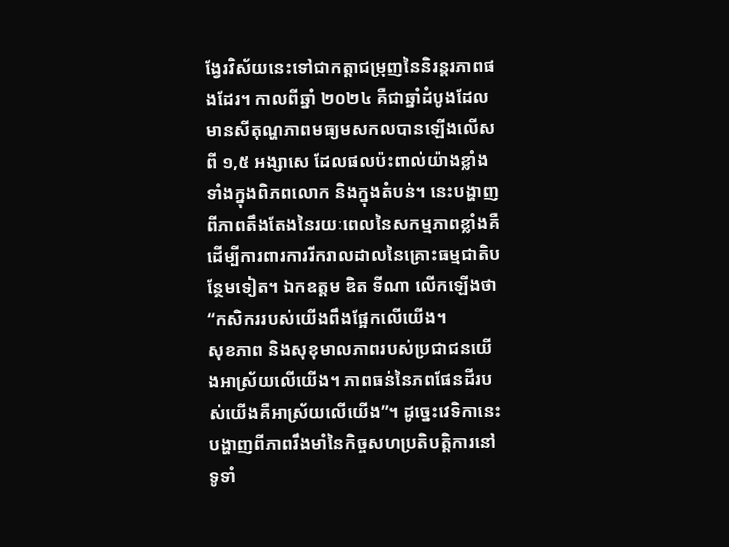ង្វែរវិស័យនេះទៅជាកត្តាជម្រុញនៃនិរន្តរភាពផងដែរ។ កាលពីឆ្នាំ ២០២៤ គឺជាឆ្នាំដំបូងដែលមានសីតុណ្ហភាពមធ្យមសកលបានឡើងលើសពី ១,៥ អង្សាសេ ដែលផលប៉ះពាល់យ៉ាងខ្លាំងទាំងក្នុងពិភពលោក និងក្នុងតំបន់។ នេះបង្ហាញពីភាពតឹងតែងនៃរយៈពេលនៃសកម្មភាពខ្លាំងគឺដើម្បីការពារការរីករាលដាលនៃគ្រោះធម្មជាតិបន្ថែមទៀត។ ឯកឧត្តម ឌិត ទីណា លើកឡើងថា “កសិកររបស់យើងពឹងផ្អែកលើយើង។
សុខភាព និងសុខុមាលភាពរបស់ប្រជាជនយើងអាស្រ័យលើយើង។ ភាពធន់នៃភពផែនដីរបស់យើងគឺអាស្រ័យលើយើង”។ ដូច្នេះវេទិកានេះបង្ហាញពីភាពរឹងមាំនៃកិច្ចសហប្រតិបត្តិការនៅទូទាំ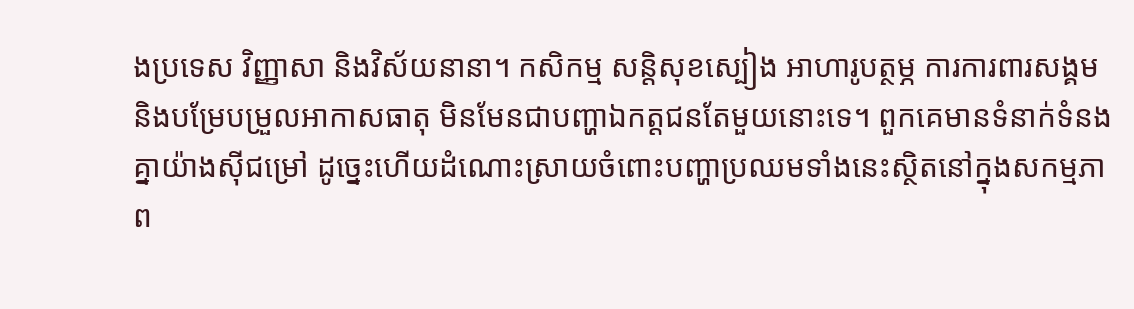ងប្រទេស វិញ្ញាសា និងវិស័យនានា។ កសិកម្ម សន្តិសុខស្បៀង អាហារូបត្ថម្ភ ការការពារសង្គម និងបម្រែបម្រួលអាកាសធាតុ មិនមែនជាបញ្ហាឯកត្តជនតែមួយនោះទេ។ ពួកគេមានទំនាក់ទំនងគ្នាយ៉ាងស៊ីជម្រៅ ដូច្នេះហើយដំណោះស្រាយចំពោះបញ្ហាប្រឈមទាំងនេះស្ថិតនៅក្នុងសកម្មភាព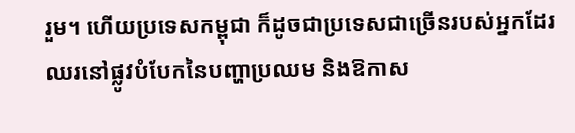រួម។ ហើយប្រទេសកម្ពុជា ក៏ដូចជាប្រទេសជាច្រើនរបស់អ្នកដែរ ឈរនៅផ្លូវបំបែកនៃបញ្ហាប្រឈម និងឱកាស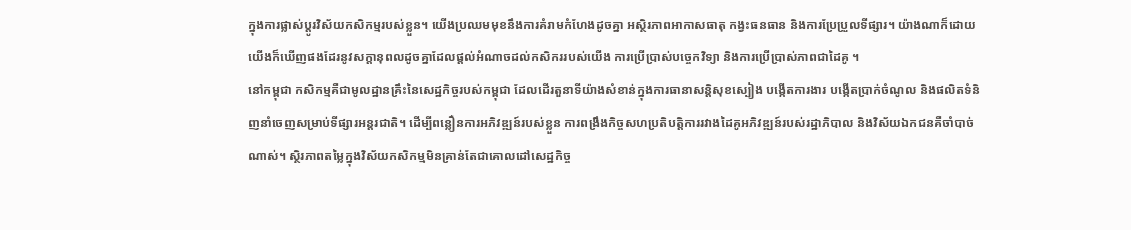ក្នុងការផ្លាស់ប្តូរវិស័យកសិកម្មរបស់ខ្លួន។ យើងប្រឈមមុខនឹងការគំរាមកំហែងដូចគ្នា អស្ថិរភាពអាកាសធាតុ កង្វះធនធាន និងការប្រែប្រួលទីផ្សារ។ យ៉ាងណាក៏ដោយ យើងក៏ឃើញផងដែរនូវសក្តានុពលដូចគ្នាដែលផ្តល់អំណាចដល់កសិកររបស់យើង ការប្រើប្រាស់បច្ចេកវិទ្យា និងការប្រើប្រាស់ភាពជាដៃគូ ។
នៅកម្ពុជា កសិកម្មគឺជាមូលដ្ឋានគ្រឹះនៃសេដ្ឋកិច្ចរបស់កម្ពុជា ដែលដើរតួនាទីយ៉ាងសំខាន់ក្នុងការធានាសន្តិសុខស្បៀង បង្កើតការងារ បង្កើតប្រាក់ចំណូល និងផលិតទំនិញនាំចេញសម្រាប់ទីផ្សារអន្តរជាតិ។ ដើម្បីពន្លឿនការអភិវឌ្ឍន៍របស់ខ្លួន ការពង្រឹងកិច្ចសហប្រតិបត្តិការរវាងដៃគូអភិវឌ្ឍន៍របស់រដ្ឋាភិបាល និងវិស័យឯកជនគឺចាំបាច់ណាស់។ ស្ថិរភាពតម្លៃក្នុងវិស័យកសិកម្មមិនគ្រាន់តែជាគោលដៅសេដ្ឋកិច្ច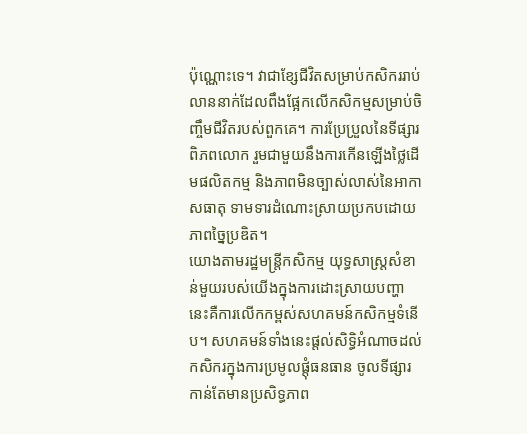ប៉ុណ្ណោះទេ។ វាជាខ្សែជីវិតសម្រាប់កសិកររាប់លាននាក់ដែលពឹងផ្អែកលើកសិកម្មសម្រាប់ចិញ្ចឹមជីវិតរបស់ពួកគេ។ ការប្រែប្រួលនៃទីផ្សារពិភពលោក រួមជាមួយនឹងការកើនឡើងថ្លៃដើមផលិតកម្ម និងភាពមិនច្បាស់លាស់នៃអាកាសធាតុ ទាមទារដំណោះស្រាយប្រកបដោយភាពច្នៃប្រឌិត។
យោងតាមរដ្ឋមន្ត្រីកសិកម្ម យុទ្ធសាស្ត្រសំខាន់មួយរបស់យើងក្នុងការដោះស្រាយបញ្ហានេះគឺការលើកកម្ពស់សហគមន៍កសិកម្មទំនើប។ សហគមន៍ទាំងនេះផ្តល់សិទ្ធិអំណាចដល់កសិករក្នុងការប្រមូលផ្តុំធនធាន ចូលទីផ្សារកាន់តែមានប្រសិទ្ធភាព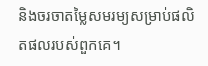និងចរចាតម្លៃសមរម្យសម្រាប់ផលិតផលរបស់ពួកគេ។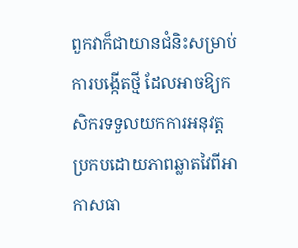ពួកវាក៏ជាយានជំនិះសម្រាប់ការបង្កើតថ្មី ដែលអាចឱ្យកសិករទទួលយកការអនុវត្តប្រកបដោយភាពឆ្លាតវៃពីអាកាសធា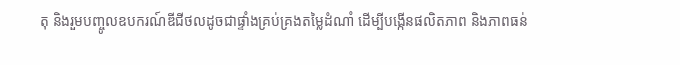តុ និងរួមបញ្ចូលឧបករណ៍ឌីជីថលដូចជាផ្ទាំងគ្រប់គ្រងតម្លៃដំណាំ ដើម្បីបង្កើនផលិតភាព និងភាពធន់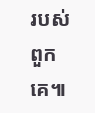របស់ពួកគេ៕